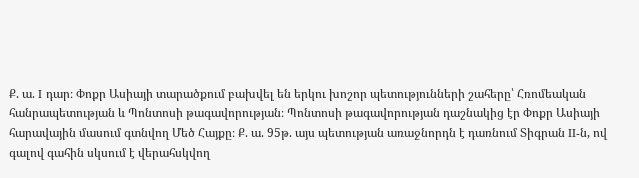Ք. ա. I դար։ Փոքր Ասիայի տարածքում բախվել են երկու խոշոր պետությունների շահերը՝ Հռոմեական հանրապետության և Պոնտոսի թագավորության։ Պոնտոսի թագավորության դաշնակից էր Փոքր Ասիայի հարավային մասում գտնվող Մեծ Հայքը։ Ք. ա. 95թ. այս պետության առաջնորդն է դառնում Տիգրան II-ն, ով գալով գահին սկսում է վերահսկվող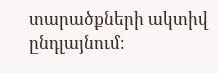տարածքների ակտիվ ընդլայնում։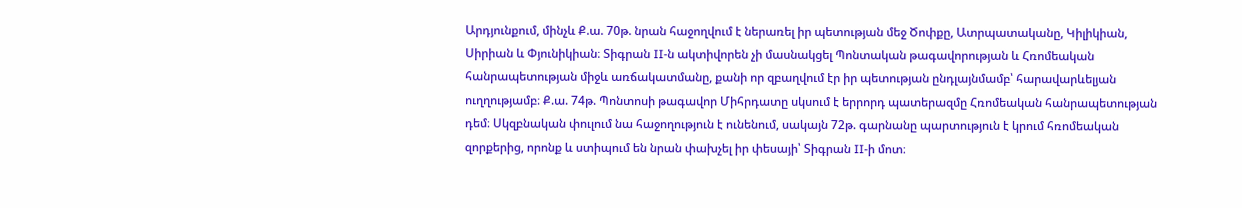Արդյունքում, մինչև Ք.ա. 70թ. նրան հաջողվում է ներառել իր պետության մեջ Ծոփքը, Ատրպատականը, Կիլիկիան, Սիրիան և Փյունիկիան։ Տիգրան II-ն ակտիվորեն չի մասնակցել Պոնտական թագավորության և Հռոմեական հանրապետության միջև առճակատմանը, քանի որ զբաղվում էր իր պետության ընդլայնմամբ՝ հարավարևելյան ուղղությամբ։ Ք.ա. 74թ. Պոնտոսի թագավոր Միհրդատը սկսում է երրորդ պատերազմը Հռոմեական հանրապետության դեմ։ Սկզբնական փուլում նա հաջողություն է ունենում, սակայն 72թ. գարնանը պարտություն է կրում հռոմեական զորքերից, որոնք և ստիպում են նրան փախչել իր փեսայի՝ Տիգրան II-ի մոտ։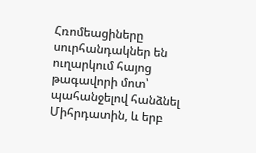Հռոմեացիները սուրհանդակներ են ուղարկում հայոց թագավորի մոտ՝ պահանջելով հանձնել Միհրդատին, և երբ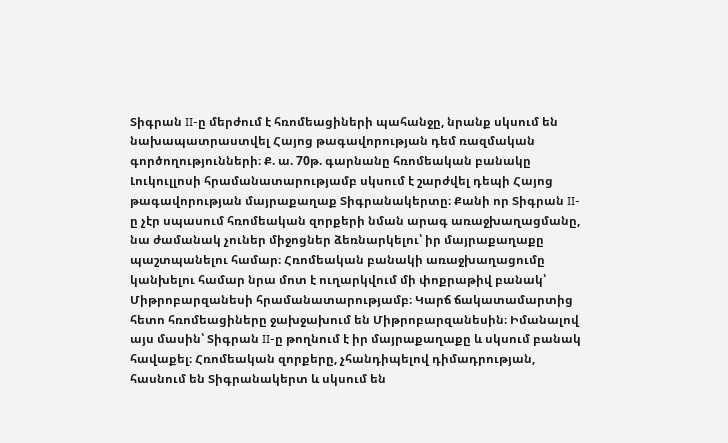Տիգրան II-ը մերժում է հռոմեացիների պահանջը, նրանք սկսում են նախապատրաստվել Հայոց թագավորության դեմ ռազմական գործողությունների։ Ք. ա. 70թ. գարնանը հռոմեական բանակը Լուկուլլոսի հրամանատարությամբ սկսում է շարժվել դեպի Հայոց թագավորության մայրաքաղաք Տիգրանակերտը։ Քանի որ Տիգրան II-ը չէր սպասում հռոմեական զորքերի նման արագ առաջխաղացմանը, նա ժամանակ չուներ միջոցներ ձեռնարկելու՝ իր մայրաքաղաքը պաշտպանելու համար։ Հռոմեական բանակի առաջխաղացումը կանխելու համար նրա մոտ է ուղարկվում մի փոքրաթիվ բանակ՝ Միթրոբարզանեսի հրամանատարությամբ։ Կարճ ճակատամարտից հետո հռոմեացիները ջախջախում են Միթրոբարզանեսին։ Իմանալով այս մասին՝ Տիգրան II-ը թողնում է իր մայրաքաղաքը և սկսում բանակ հավաքել։ Հռոմեական զորքերը, չհանդիպելով դիմադրության, հասնում են Տիգրանակերտ և սկսում են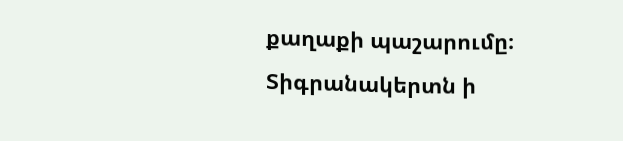քաղաքի պաշարումը։ Տիգրանակերտն ի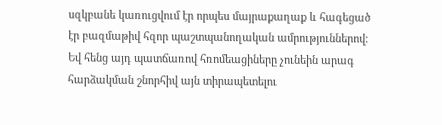սզկբանե կառուցվում էր որպես մայրաքաղաք և հագեցած էր բազմաթիվ հզոր պաշտպանողական ամրություններով։ Եվ հենց այդ պատճառով հռոմեացիները չունեին արագ հարձակման շնորհիվ այն տիրապետելու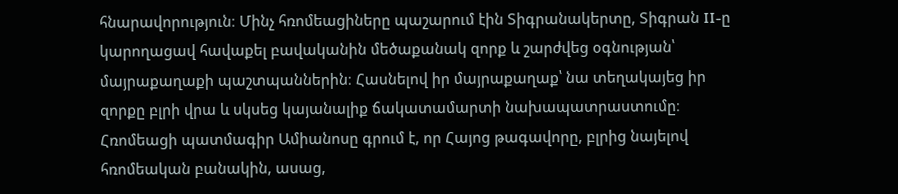հնարավորություն։ Մինչ հռոմեացիները պաշարում էին Տիգրանակերտը, Տիգրան II-ը կարողացավ հավաքել բավականին մեծաքանակ զորք և շարժվեց օգնության՝ մայրաքաղաքի պաշտպաններին։ Հասնելով իր մայրաքաղաք՝ նա տեղակայեց իր զորքը բլրի վրա և սկսեց կայանալիք ճակատամարտի նախապատրաստումը։ Հռոմեացի պատմագիր Ամիանոսը գրում է, որ Հայոց թագավորը, բլրից նայելով հռոմեական բանակին, ասաց,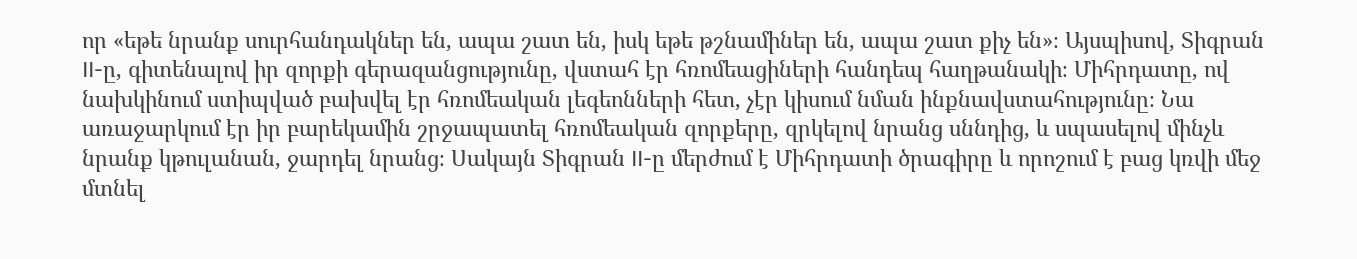որ «եթե նրանք սուրհանդակներ են, ապա շատ են, իսկ եթե թշնամիներ են, ապա շատ քիչ են»։ Այսպիսով, Տիգրան II-ը, գիտենալով իր զորքի գերազանցությունը, վստահ էր հռոմեացիների հանդեպ հաղթանակի։ Միհրդատը, ով նախկինում ստիպված բախվել էր հռոմեական լեգեոնների հետ, չէր կիսում նման ինքնավստահությունը։ Նա առաջարկում էր իր բարեկամին շրջապատել հռոմեական զորքերը, զրկելով նրանց սննդից, և սպասելով մինչև նրանք կթուլանան, ջարդել նրանց։ Սակայն Տիգրան II-ը մերժում է Միհրդատի ծրագիրը և որոշում է բաց կռվի մեջ մտնել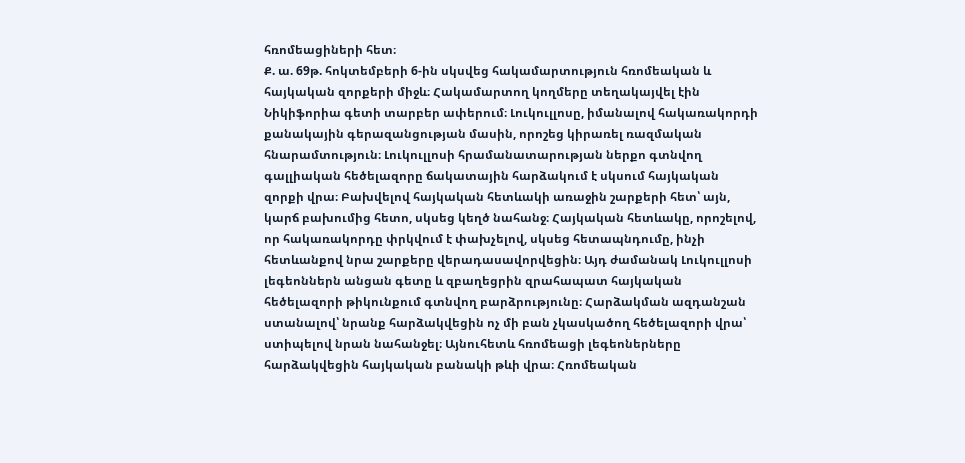հռոմեացիների հետ։
Ք. ա. 69թ. հոկտեմբերի 6-ին սկսվեց հակամարտություն հռոմեական և հայկական զորքերի միջև։ Հակամարտող կողմերը տեղակայվել էին Նիկիֆորիա գետի տարբեր ափերում։ Լուկուլլոսը, իմանալով հակառակորդի քանակային գերազանցության մասին, որոշեց կիրառել ռազմական հնարամտություն։ Լուկուլլոսի հրամանատարության ներքո գտնվող գալլիական հեծելազորը ճակատային հարձակում է սկսում հայկական զորքի վրա։ Բախվելով հայկական հետևակի առաջին շարքերի հետ՝ այն, կարճ բախումից հետո, սկսեց կեղծ նահանջ։ Հայկական հետևակը, որոշելով, որ հակառակորդը փրկվում է փախչելով, սկսեց հետապնդումը, ինչի հետևանքով նրա շարքերը վերադասավորվեցին։ Այդ ժամանակ Լուկուլլոսի լեգեոններն անցան գետը և զբաղեցրին զրահապատ հայկական հեծելազորի թիկունքում գտնվող բարձրությունը։ Հարձակման ազդանշան ստանալով՝ նրանք հարձակվեցին ոչ մի բան չկասկածող հեծելազորի վրա՝ ստիպելով նրան նահանջել։ Այնուհետև հռոմեացի լեգեոներները հարձակվեցին հայկական բանակի թևի վրա։ Հռոմեական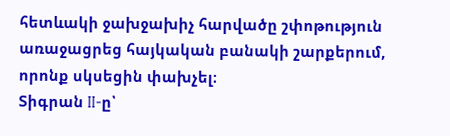հետևակի ջախջախիչ հարվածը շփոթություն առաջացրեց հայկական բանակի շարքերում, որոնք սկսեցին փախչել։
Տիգրան II-ը՝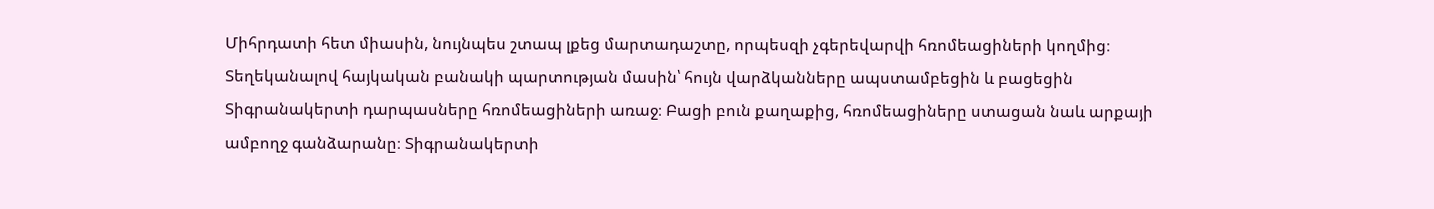Միհրդատի հետ միասին, նույնպես շտապ լքեց մարտադաշտը, որպեսզի չգերեվարվի հռոմեացիների կողմից։ Տեղեկանալով հայկական բանակի պարտության մասին՝ հույն վարձկանները ապստամբեցին և բացեցին Տիգրանակերտի դարպասները հռոմեացիների առաջ։ Բացի բուն քաղաքից, հռոմեացիները ստացան նաև արքայի ամբողջ գանձարանը։ Տիգրանակերտի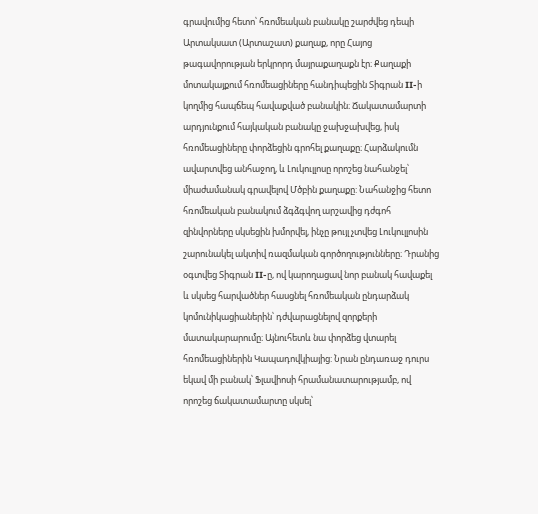գրավումից հետո՝ հռոմեական բանակը շարժվեց դեպի Արտակսատ (Արտաշատ) քաղաք, որը Հայոց թագավորության երկրորդ մայրաքաղաքն էր։ Քաղաքի մոտակայքում հռոմեացիները հանդիպեցին Տիգրան II-ի կողմից հապճեպ հավաքված բանակին։ Ճակատամարտի արդյունքում հայկական բանակը ջախջախվեց, իսկ հռոմեացիները փորձեցին գրոհել քաղաքը։ Հարձակումն ավարտվեց անհաջող, և Լուկուլլոսը որոշեց նահանջել՝ միաժամանակ գրավելով Մծբին քաղաքը: Նահանջից հետո հռոմեական բանակում ձգձգվող արշավից դժգոհ զինվորները սկսեցին խմորվել, ինչը թույլ չտվեց Լուկուլլոսին շարունակել ակտիվ ռազմական գործողությունները։ Դրանից օգտվեց Տիգրան II-ը, ով կարողացավ նոր բանակ հավաքել և սկսեց հարվածներ հասցնել հռոմեական ընդարձակ կոմունիկացիաներին՝ դժվարացնելով զորքերի մատակարարումը։ Այնուհետև նա փորձեց վտարել հռոմեացիներին Կապադովկիայից: Նրան ընդառաջ դուրս եկավ մի բանակ՝ Ֆլավիոսի հրամանատարությամբ, ով որոշեց ճակատամարտը սկսել՝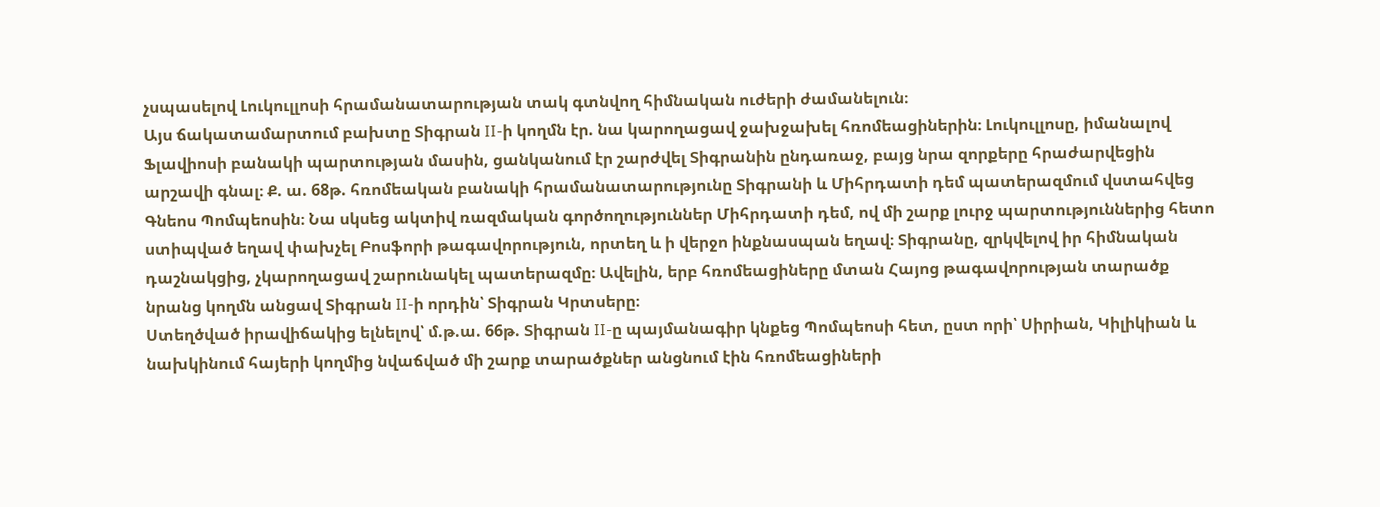չսպասելով Լուկուլլոսի հրամանատարության տակ գտնվող հիմնական ուժերի ժամանելուն։
Այս ճակատամարտում բախտը Տիգրան II-ի կողմն էր. նա կարողացավ ջախջախել հռոմեացիներին։ Լուկուլլոսը, իմանալով Ֆլավիոսի բանակի պարտության մասին, ցանկանում էր շարժվել Տիգրանին ընդառաջ, բայց նրա զորքերը հրաժարվեցին արշավի գնալ։ Ք. ա. 68թ. հռոմեական բանակի հրամանատարությունը Տիգրանի և Միհրդատի դեմ պատերազմում վստահվեց Գնեոս Պոմպեոսին։ Նա սկսեց ակտիվ ռազմական գործողություններ Միհրդատի դեմ, ով մի շարք լուրջ պարտություններից հետո ստիպված եղավ փախչել Բոսֆորի թագավորություն, որտեղ և ի վերջո ինքնասպան եղավ։ Տիգրանը, զրկվելով իր հիմնական դաշնակցից, չկարողացավ շարունակել պատերազմը։ Ավելին, երբ հռոմեացիները մտան Հայոց թագավորության տարածք նրանց կողմն անցավ Տիգրան II-ի որդին՝ Տիգրան Կրտսերը։
Ստեղծված իրավիճակից ելնելով՝ մ.թ.ա. 66թ. Տիգրան II-ը պայմանագիր կնքեց Պոմպեոսի հետ, ըստ որի՝ Սիրիան, Կիլիկիան և նախկինում հայերի կողմից նվաճված մի շարք տարածքներ անցնում էին հռոմեացիների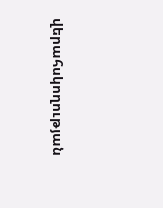վերահսկողության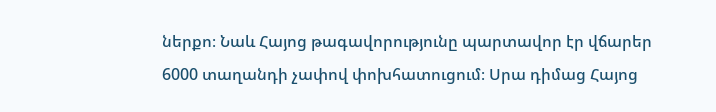ներքո։ Նաև Հայոց թագավորությունը պարտավոր էր վճարեր 6000 տաղանդի չափով փոխհատուցում։ Սրա դիմաց Հայոց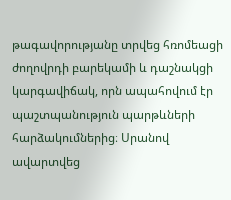թագավորությանը տրվեց հռոմեացի ժողովրդի բարեկամի և դաշնակցի կարգավիճակ, որն ապահովում էր պաշտպանություն պարթևների հարձակումներից։ Սրանով ավարտվեց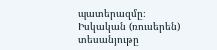պատերազմը։
Իսկական (ռուսերեն) տեսանյութը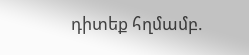դիտեք հղմամբ.